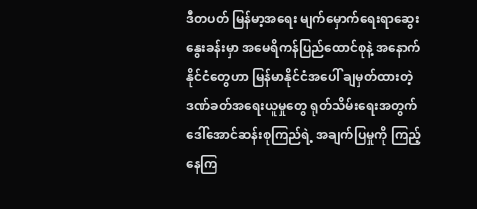ဒီတပတ် မြန်မာ့အရေး မျက်မှောက်ရေးရာဆွေးနွေးခန်းမှာ အမေရိကန်ပြည်ထောင်စုနဲ့ အနောက်နိုင်ငံတွေဟာ မြန်မာနိုင်ငံအပေါ် ချမှတ်ထားတဲ့ ဒဏ်ခတ်အရေးယူမှုတွေ ရုတ်သိမ်းရေးအတွက် ဒေါ်အောင်ဆန်းစုကြည်ရဲ့ အချက်ပြမှုကို ကြည့်နေကြ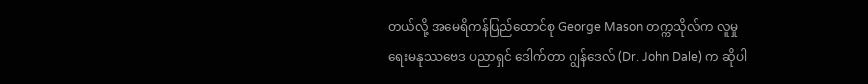တယ်လို့ အမေရိကန်ပြည်ထောင်စု George Mason တက္ကသိုလ်က လူမှုရေးမနုဿဗေဒ ပညာရှင် ဒေါက်တာ ဂျွန်ဒေလ် (Dr. John Dale) က ဆိုပါ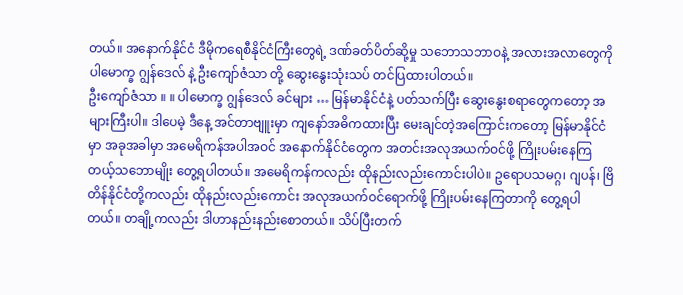တယ်။ အနောက်နိုင်ငံ ဒီမိုကရေစီနိုင်ငံကြီးတွေရဲ့ ဒဏ်ခတ်ပိတ်ဆို့မှု သဘောသဘာဝနဲ့ အလားအလာတွေကို ပါမောက္ခ ဂျွန်ဒေလ် နဲ့ ဦးကျော်ဇံသာ တို့ ဆွေးနွေးသုံးသပ် တင်ပြထားပါတယ်။
ဦးကျော်ဇံသာ ။ ။ ပါမောက္ခ ဂျွန်ဒေလ် ခင်များ … မြန်မာနိုင်ငံနဲ့ ပတ်သက်ပြီး ဆွေးနွေးစရာတွေကတော့ အများကြီးပါ။ ဒါပေမဲ့ ဒီနေ့ အင်တာဗျူးမှာ ကျနော်အဓိကထားပြီး မေးချင်တဲ့အကြောင်းကတော့ မြန်မာနိုင်ငံမှာ အခုအခါမှာ အမေရိကန်အပါအဝင် အနောက်နိုင်ငံတွေက အတင်းအလုအယက်ဝင်ဖို့ ကြိုးပမ်းနေကြတယ့်သဘောမျိုး တွေ့ရပါတယ်။ အမေရိကန်ကလည်း ထိုနည်းလည်းကောင်းပါပဲ။ ဥရောပသမဂ္ဂ၊ ဂျပန်၊ ဗြိတိန်နိုင်ငံတို့ကလည်း ထိုနည်းလည်းကောင်း အလုအယက်ဝင်ရောက်ဖို့ ကြိုးပမ်းနေကြတာကို တွေ့ရပါတယ်။ တချို့ကလည်း ဒါဟာနည်းနည်းစောတယ်။ သိပ်ပြီးတက်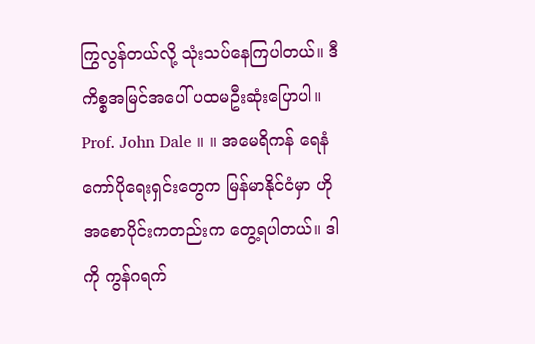ကြွလွန်တယ်လို့ သုံးသပ်နေကြပါတယ်။ ဒီကိစ္စအမြင်အပေါ် ပထမဦးဆုံးပြောပါ။
Prof. John Dale ။ ။ အမေရိကန် ရေနံကော်ပိုရေးရှင်းတွေက မြန်မာနိုင်ငံမှာ ဟိုအစောပိုင်းကတည်းက တွေ့ရပါတယ်။ ဒါကို ကွန်ဂရက်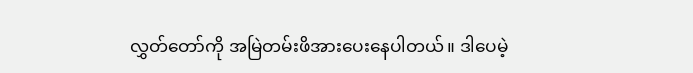လွှတ်တော်ကို အမြဲတမ်းဖိအားပေးနေပါတယ်။ ဒါပေမဲ့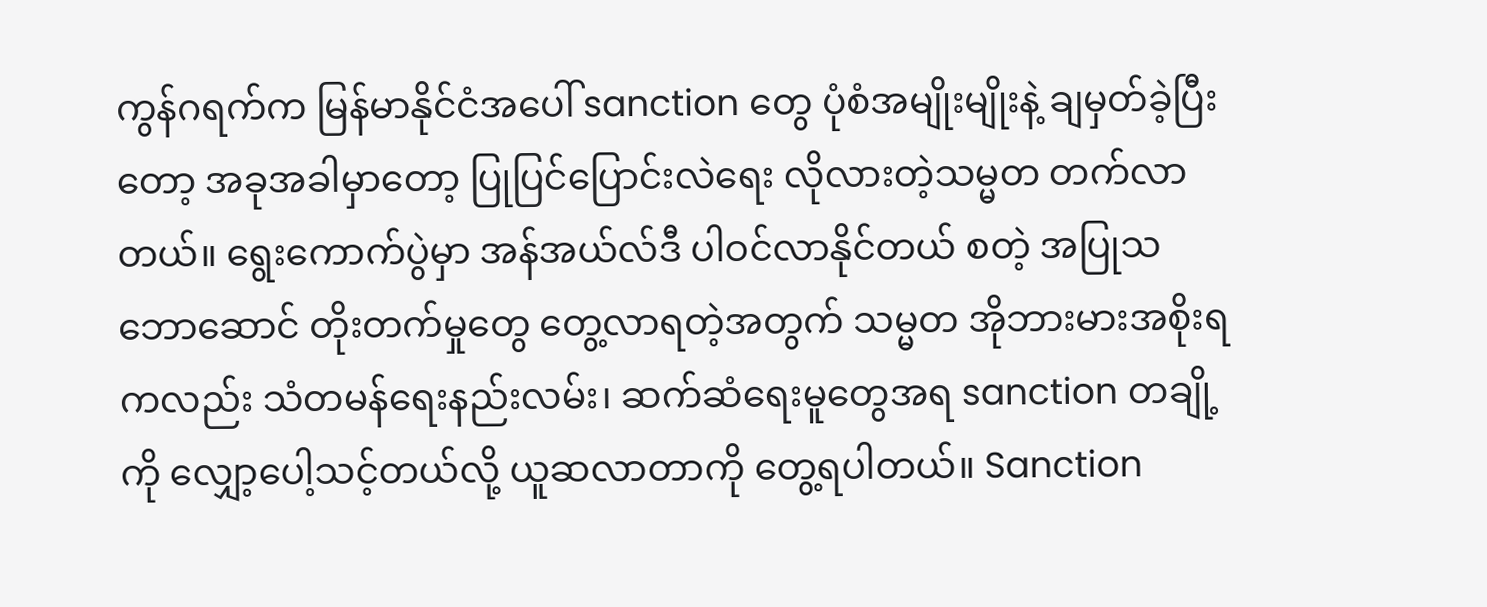ကွန်ဂရက်က မြန်မာနိုင်ငံအပေါ် sanction တွေ ပုံစံအမျိုးမျိုးနဲ့ ချမှတ်ခဲ့ပြီးတော့ အခုအခါမှာတော့ ပြုပြင်ပြောင်းလဲရေး လိုလားတဲ့သမ္မတ တက်လာတယ်။ ရွေးကောက်ပွဲမှာ အန်အယ်လ်ဒီ ပါဝင်လာနိုင်တယ် စတဲ့ အပြုသဘောဆောင် တိုးတက်မှုတွေ တွေ့လာရတဲ့အတွက် သမ္မတ အိုဘားမားအစိုးရကလည်း သံတမန်ရေးနည်းလမ်း၊ ဆက်ဆံရေးမူတွေအရ sanction တချို့ကို လျှော့ပေါ့သင့်တယ်လို့ ယူဆလာတာကို တွေ့ရပါတယ်။ Sanction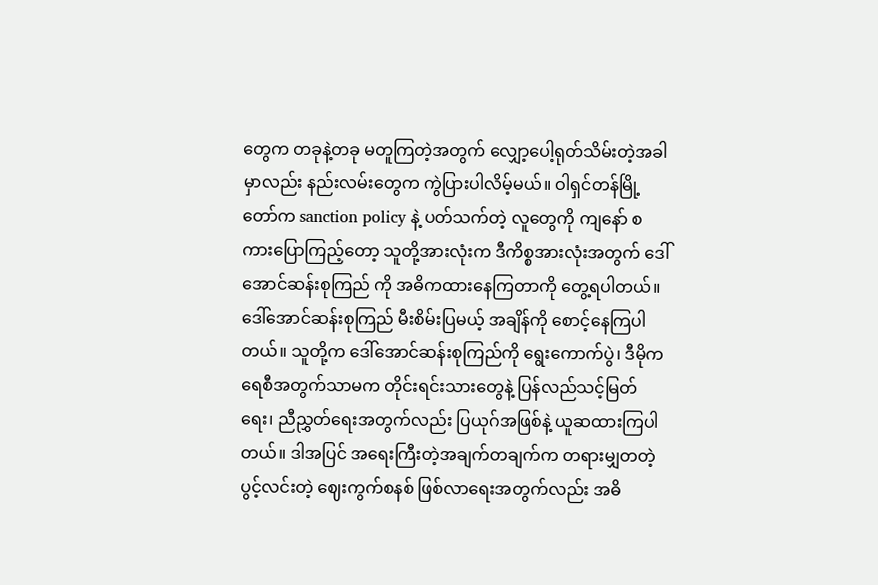တွေက တခုနဲ့တခု မတူကြတဲ့အတွက် လျှော့ပေါ့ရုတ်သိမ်းတဲ့အခါမှာလည်း နည်းလမ်းတွေက ကွဲပြားပါလိမ့်မယ်။ ဝါရှင်တန်မြို့တော်က sanction policy နဲ့ ပတ်သက်တဲ့ လူတွေကို ကျနော် စကားပြောကြည့်တော့ သူတို့အားလုံးက ဒီကိစ္စအားလုံးအတွက် ဒေါ်အောင်ဆန်းစုကြည် ကို အဓိကထားနေကြတာကို တွေ့ရပါတယ်။ ဒေါ်အောင်ဆန်းစုကြည် မီးစိမ်းပြမယ့် အချိန်ကို စောင့်နေကြပါတယ်။ သူတို့က ဒေါ်အောင်ဆန်းစုကြည်ကို ရွေးကောက်ပွဲ၊ ဒီမိုကရေစီအတွက်သာမက တိုင်းရင်းသားတွေနဲ့ ပြန်လည်သင့်မြတ်ရေး၊ ညီညွှတ်ရေးအတွက်လည်း ပြယုဂ်အဖြစ်နဲ့ ယူဆထားကြပါတယ်။ ဒါအပြင် အရေးကြီးတဲ့အချက်တချက်က တရားမျှတတဲ့ ပွင့်လင်းတဲ့ ဈေးကွက်စနစ် ဖြစ်လာရေးအတွက်လည်း အဓိ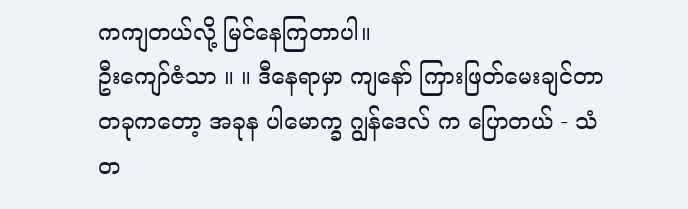ကကျတယ်လို့ မြင်နေကြတာပါ။
ဦးကျော်ဇံသာ ။ ။ ဒီနေရာမှာ ကျနော် ကြားဖြတ်မေးချင်တာတခုကတော့ အခုန ပါမောက္ခ ဂျွန်ဒေလ် က ပြောတယ် - သံတ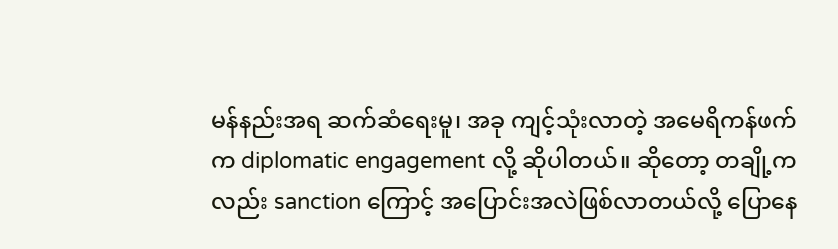မန်နည်းအရ ဆက်ဆံရေးမူ၊ အခု ကျင့်သုံးလာတဲ့ အမေရိကန်ဖက်က diplomatic engagement လို့ ဆိုပါတယ်။ ဆိုတော့ တချို့ကလည်း sanction ကြောင့် အပြောင်းအလဲဖြစ်လာတယ်လို့ ပြောနေ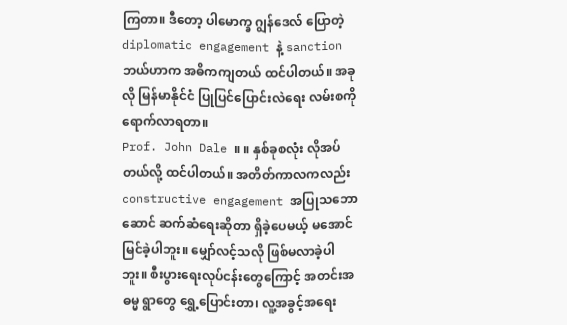ကြတာ။ ဒီတော့ ပါမောက္ခ ဂျွန်ဒေလ် ပြောတဲ့ diplomatic engagement နဲ့ sanction ဘယ်ဟာက အဓိကကျတယ် ထင်ပါတယ်။ အခုလို မြန်မာနိုင်ငံ ပြုပြင်ပြောင်းလဲရေး လမ်းစကို ရောက်လာရတာ။
Prof. John Dale ။ ။ နှစ်ခုစလုံး လိုအပ်တယ်လို့ ထင်ပါတယ်။ အတိတ်ကာလကလည်း constructive engagement အပြုသဘောဆောင် ဆက်ဆံရေးဆိုတာ ရှိခဲ့ပေမယ့် မအောင်မြင်ခဲ့ပါဘူး။ မျှော်လင့်သလို ဖြစ်မလာခဲ့ပါဘူး။ စီးပွားရေးလုပ်ငန်းတွေကြောင့် အတင်းအဓမ္မ ရွာတွေ ရွှေ့ပြောင်းတာ၊ လူ့အခွင့်အရေး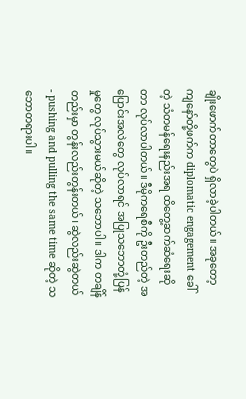ချိုးဖောက်တာတွေပဲ ရှိလာခဲ့ပါတယ်။ အခုတော့ ကျနော်တို့ဖက်က diplomatic engagement ခေါ်တဲ့ သံတမန်ရေးနည်းအရ ထိတွေ့ဆက်ဆံရေးဆိုတာ လုပ်လာပါတယ်။ ဒီမိုကရေစီကို ဦးတည်တဲ့ အပြောင်းအလဲတွေ လုပ်လာရင် အပြုသဘောတုံ့ပြန်မှုတွေ လုပ်သွားမယ်ဆိုတဲ့ သဘောပါ။ ဒါက တချိန်တည်းမှာ တွန်းလည်းတွန်းတယ်၊ ဆွဲလည်းဆွဲတယ် - pushing and pulling the same time ဆိုတဲ့ သဘောတရားပါ။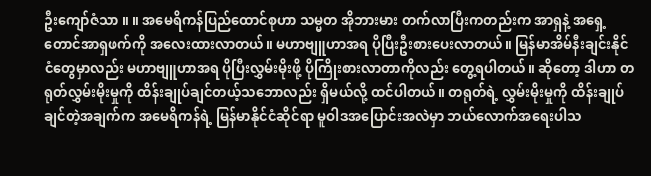ဦးကျော်ဇံသာ ။ ။ အမေရိကန်ပြည်ထောင်စုဟာ သမ္မတ အိုဘားမား တက်လာပြီးကတည်းက အာရှနဲ့ အရှေ့တောင်အာရှဖက်ကို အလေးထားလာတယ်။ မဟာဗျူဟာအရ ပိုပြီးဦးစားပေးလာတယ်။ မြန်မာအိမ်နီးချင်းနိုင်ငံတွေမှာလည်း မဟာဗျူဟာအရ ပိုပြီးလွှမ်းမိုးဖို့ ပိုကြိုးစားလာတာကိုလည်း တွေ့ရပါတယ်။ ဆိုတော့ ဒါဟာ တရုတ်လွှမ်းမိုးမှုကို ထိန်းချုပ်ချင်တယ့်သဘောလည်း ရှိမယ်လို့ ထင်ပါတယ်။ တရုတ်ရဲ့ လွှမ်းမိုးမှုကို ထိန်းချုပ်ချင်တဲ့အချက်က အမေရိကန်ရဲ့ မြန်မာနိုင်ငံဆိုင်ရာ မူဝါဒအပြောင်းအလဲမှာ ဘယ်လောက်အရေးပါသ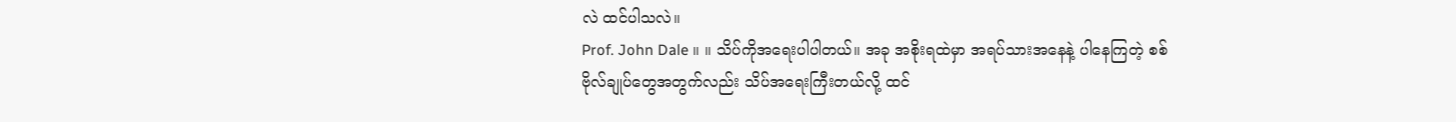လဲ ထင်ပါသလဲ။
Prof. John Dale ။ ။ သိပ်ကိုအရေးပါပါတယ်။ အခု အစိုးရထဲမှာ အရပ်သားအနေနဲ့ ပါနေကြတဲ့ စစ်ဗိုလ်ချုပ်တွေအတွက်လည်း သိပ်အရေးကြီးတယ်လို့ ထင်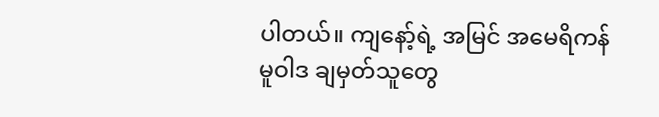ပါတယ်။ ကျနော့်ရဲ့ အမြင် အမေရိကန် မူဝါဒ ချမှတ်သူတွေ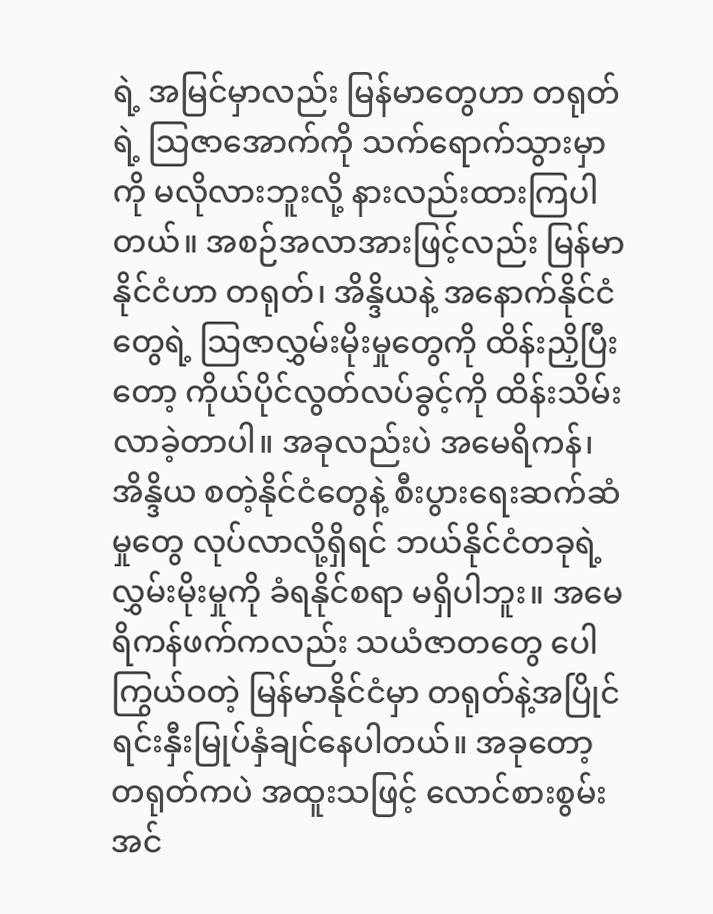ရဲ့ အမြင်မှာလည်း မြန်မာတွေဟာ တရုတ်ရဲ့ သြဇာအောက်ကို သက်ရောက်သွားမှာကို မလိုလားဘူးလို့ နားလည်းထားကြပါတယ်။ အစဉ်အလာအားဖြင့်လည်း မြန်မာနိုင်ငံဟာ တရုတ်၊ အိန္ဒိယနဲ့ အနောက်နိုင်ငံတွေရဲ့ သြဇာလွှမ်းမိုးမှုတွေကို ထိန်းညှိပြီးတော့ ကိုယ်ပိုင်လွတ်လပ်ခွင့်ကို ထိန်းသိမ်းလာခဲ့တာပါ။ အခုလည်းပဲ အမေရိကန်၊ အိန္ဒိယ စတဲ့နိုင်ငံတွေနဲ့ စီးပွားရေးဆက်ဆံမှုတွေ လုပ်လာလို့ရှိရင် ဘယ်နိုင်ငံတခုရဲ့ လွှမ်းမိုးမှုကို ခံရနိုင်စရာ မရှိပါဘူး။ အမေရိကန်ဖက်ကလည်း သယံဇာတတွေ ပေါကြွယ်ဝတဲ့ မြန်မာနိုင်ငံမှာ တရုတ်နဲ့အပြိုင် ရင်းနှီးမြုပ်နှံချင်နေပါတယ်။ အခုတော့ တရုတ်ကပဲ အထူးသဖြင့် လောင်စားစွမ်းအင်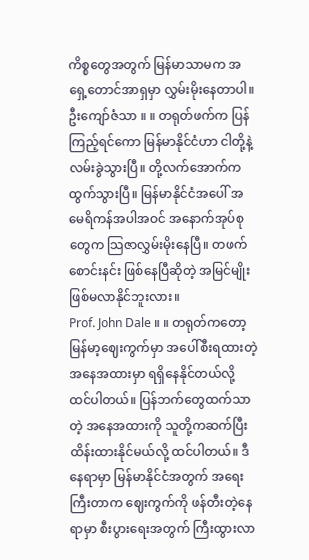ကိစ္စတွေအတွက် မြန်မာသာမက အရှေ့တောင်အာရှမှာ လွှမ်းမိုးနေတာပါ။
ဦးကျော်ဇံသာ ။ ။ တရုတ်ဖက်က ပြန်ကြည့်ရင်ကော မြန်မာနိုင်ငံဟာ ငါတို့နဲ့ လမ်းခွဲသွားပြီ။ တို့လက်အောက်က ထွက်သွားပြီ။ မြန်မာနိုင်ငံအပေါ် အမေရိကန်အပါအဝင် အနောက်အုပ်စုတွေက သြဇာလွှမ်းမိုးနေပြီ။ တဖက်စောင်းနင်း ဖြစ်နေပြီဆိုတဲ့ အမြင်မျိုး ဖြစ်မလာနိုင်ဘူးလား။
Prof. John Dale ။ ။ တရုတ်ကတော့ မြန်မာ့ဈေးကွက်မှာ အပေါ်စီးရထားတဲ့ အနေအထားမှာ ရရှိနေနိုင်တယ်လို့ ထင်ပါတယ်။ ပြန်ဘက်တွေထက်သာတဲ့ အနေအထားကို သူတို့ကဆက်ပြီး ထိန်းထားနိုင်မယ်လို့ ထင်ပါတယ်။ ဒီနေရာမှာ မြန်မာနိုင်ငံအတွက် အရေးကြီးတာက ဈေးကွက်ကို ဖန်တီးတဲ့နေရာမှာ စီးပွားရေးအတွက် ကြီးထွားလာ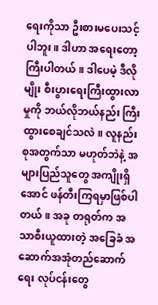ရေးကိုသာ ဦးစားမပေးသင့်ပါဘူး။ ဒါဟာ အရေးတော့ကြီးပါတယ်။ ဒါပေမဲ့ ဒီလိုမျိုး စီးပွားရေးကြီးထွားလာမှုကို ဘယ်လိုဘယ်နည်း ကြီးထွားစေချင်သလဲ။ လူနည်းစုအတွက်သာ မဟုတ်ဘဲနဲ့ အများပြည်သူတွေ အကျိုးရှိအောင် ဖန်တီးကြရမှာဖြစ်ပါတယ်။ အခု တရုတ်က အသာစီးယူထားတဲ့ အခြေခံ အဆောက်အအုံတည်ဆောက်ရေး လုပ်ငန်းတွေ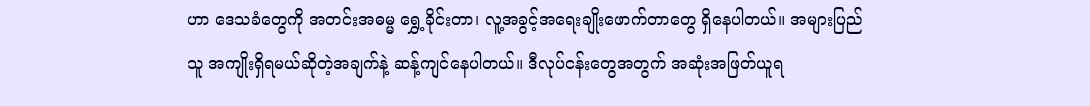ဟာ ဒေသခံတွေကို အတင်းအဓမ္မ ရွှေ့ခိုင်းတာ၊ လူ့အခွင့်အရေးချိုးဖောက်တာတွေ ရှိနေပါတယ်။ အများပြည်သူ အကျိုးရှိရမယ်ဆိုတဲ့အချက်နဲ့ ဆန့်ကျင်နေပါတယ်။ ဒီလုပ်ငန်းတွေအတွက် အဆုံးအဖြတ်ယူရ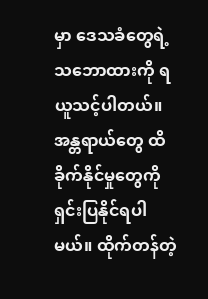မှာ ဒေသခံတွေရဲ့ သဘောထားကို ရယူသင့်ပါတယ်။ အန္တရာယ်တွေ ထိခိုက်နိုင်မှုတွေကို ရှင်းပြနိုင်ရပါမယ်။ ထိုက်တန်တဲ့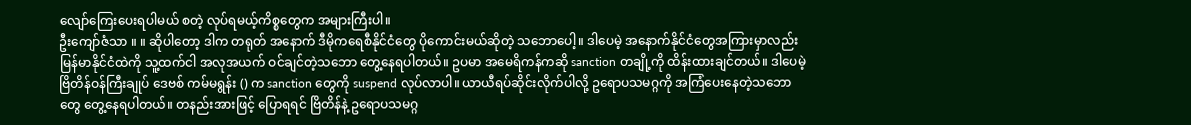လျော်ကြေးပေးရပါမယ် စတဲ့ လုပ်ရမယ့်ကိစ္စတွေက အများကြီးပါ။
ဦးကျော်ဇံသာ ။ ။ ဆိုပါတော့ ဒါက တရုတ် အနောက် ဒီမိုကရေစီနိုင်ငံတွေ ပိုကောင်းမယ်ဆိုတဲ့ သဘောပေါ့။ ဒါပေမဲ့ အနောက်နိုင်ငံတွေအကြားမှာလည်း မြန်မာနိုင်ငံထဲကို သူ့ထက်ငါ အလုအယက် ဝင်ချင်တဲ့သဘော တွေ့နေရပါတယ်။ ဥပမာ အမေရိကန်ကဆို sanction တချို့ကို ထိန်းထားချင်တယ်။ ဒါပေမဲ့ ဗြိတိန်ဝန်ကြီးချုပ် ဒေဗစ် ကမ်မရွန်း () က sanction တွေကို suspend လုပ်လာပါ။ ယာယီရပ်ဆိုင်းလိုက်ပါလို့ ဥရောပသမဂ္ဂကို အကြံပေးနေတဲ့သဘောတွေ တွေ့နေရပါတယ်။ တနည်းအားဖြင့် ပြောရရင် ဗြိတိန်နဲ့ ဥရောပသမဂ္ဂ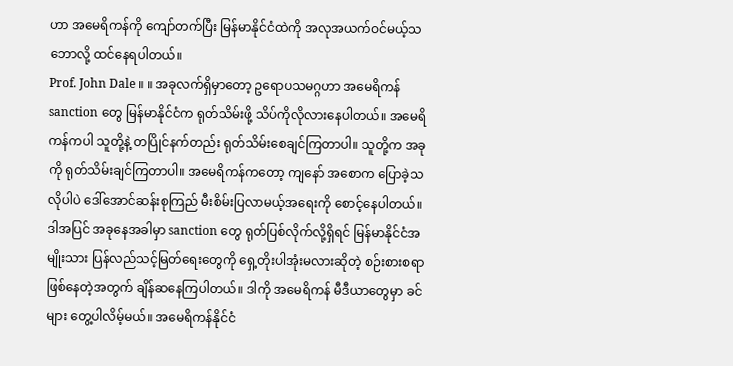ဟာ အမေရိကန်ကို ကျော်တက်ပြီး မြန်မာနိုင်ငံထဲကို အလုအယက်ဝင်မယ့်သဘောလို့ ထင်နေရပါတယ်။
Prof. John Dale ။ ။ အခုလက်ရှိမှာတော့ ဥရောပသမဂ္ဂဟာ အမေရိကန် sanction တွေ မြန်မာနိုင်ငံက ရုတ်သိမ်းဖို့ သိပ်ကိုလိုလားနေပါတယ်။ အမေရိကန်ကပါ သူတို့နဲ့ တပြိုင်နက်တည်း ရုတ်သိမ်းစေချင်ကြတာပါ။ သူတို့က အခုကို ရုတ်သိမ်းချင်ကြတာပါ။ အမေရိကန်ကတော့ ကျနော် အစောက ပြောခဲ့သလိုပါပဲ ဒေါ်အောင်ဆန်းစုကြည် မီးစိမ်းပြလာမယ့်အရေးကို စောင့်နေပါတယ်။ ဒါအပြင် အခုနေအခါမှာ sanction တွေ ရုတ်ပြစ်လိုက်လို့ရှိရင် မြန်မာနိုင်ငံအမျိုးသား ပြန်လည်သင့်မြတ်ရေးတွေကို ရှေ့တိုးပါအုံးမလားဆိုတဲ့ စဉ်းစားစရာဖြစ်နေတဲ့အတွက် ချိန်ဆနေကြပါတယ်။ ဒါကို အမေရိကန် မီဒီယာတွေမှာ ခင်များ တွေ့ပါလိမ့်မယ်။ အမေရိကန်နိုင်ငံ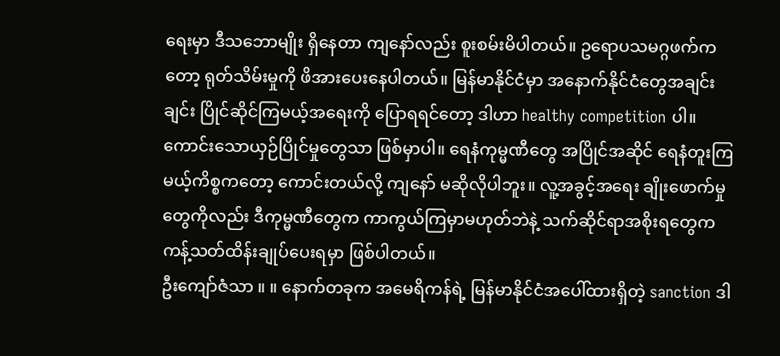ရေးမှာ ဒီသဘောမျိုး ရှိနေတာ ကျနော်လည်း စူးစမ်းမိပါတယ်။ ဥရောပသမဂ္ဂဖက်ကတော့ ရုတ်သိမ်းမှုကို ဖိအားပေးနေပါတယ်။ မြန်မာနိုင်ငံမှာ အနောက်နိုင်ငံတွေအချင်းချင်း ပြိုင်ဆိုင်ကြမယ့်အရေးကို ပြောရရင်တော့ ဒါဟာ healthy competition ပါ။ ကောင်းသောယှဉ်ပြိုင်မှုတွေသာ ဖြစ်မှာပါ။ ရေနံကုမ္မဏီတွေ အပြိုင်အဆိုင် ရေနံတူးကြမယ့်ကိစ္စကတော့ ကောင်းတယ်လို့ ကျနော် မဆိုလိုပါဘူး။ လူ့အခွင့်အရေး ချိုးဖောက်မှုတွေကိုလည်း ဒီကုမ္မဏီတွေက ကာကွယ်ကြမှာမဟုတ်ဘဲနဲ့ သက်ဆိုင်ရာအစိုးရတွေက ကန့်သတ်ထိန်းချုပ်ပေးရမှာ ဖြစ်ပါတယ်။
ဦးကျော်ဇံသာ ။ ။ နောက်တခုက အမေရိကန်ရဲ့ မြန်မာနိုင်ငံအပေါ်ထားရှိတဲ့ sanction ဒါ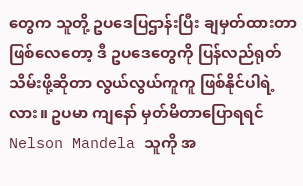တွေက သူတို့ ဥပဒေပြဌာန်းပြီး ချမှတ်ထားတာဖြစ်လေတော့ ဒီ ဥပဒေတွေကို ပြန်လည်ရုတ်သိမ်းဖို့ဆိုတာ လွယ်လွယ်ကူကူ ဖြစ်နိုင်ပါရဲ့လား။ ဥပမာ ကျနော် မှတ်မိတာပြောရရင် Nelson Mandela သူကို အ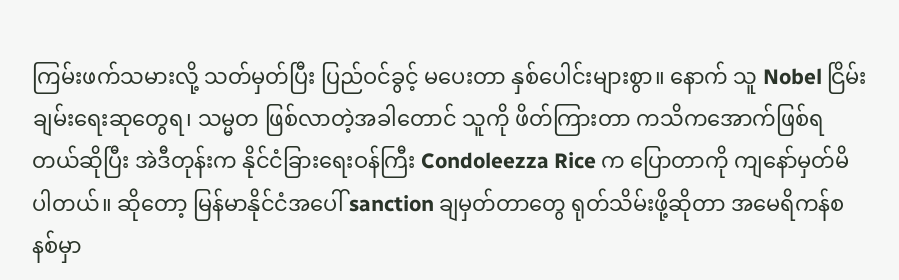ကြမ်းဖက်သမားလို့ သတ်မှတ်ပြီး ပြည်ဝင်ခွင့် မပေးတာ နှစ်ပေါင်းများစွာ။ နောက် သူ Nobel ငြိမ်းချမ်းရေးဆုတွေရ၊ သမ္မတ ဖြစ်လာတဲ့အခါတောင် သူကို ဖိတ်ကြားတာ ကသိကအောက်ဖြစ်ရတယ်ဆိုပြီး အဲဒီတုန်းက နိုင်ငံခြားရေးဝန်ကြီး Condoleezza Rice က ပြောတာကို ကျနော်မှတ်မိပါတယ်။ ဆိုတော့ မြန်မာနိုင်ငံအပေါ် sanction ချမှတ်တာတွေ ရုတ်သိမ်းဖို့ဆိုတာ အမေရိကန်စနစ်မှာ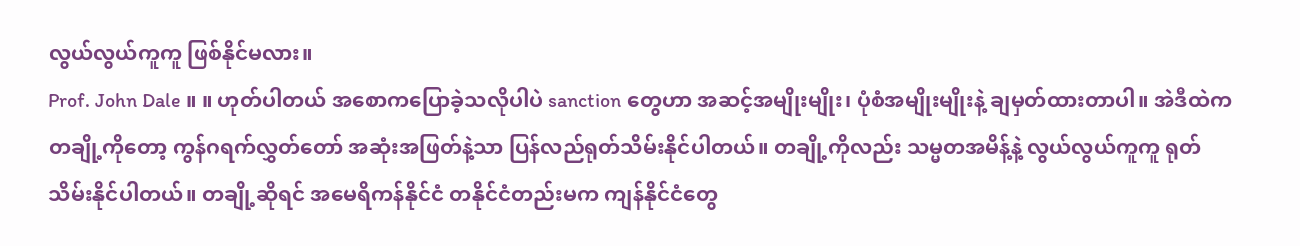လွယ်လွယ်ကူကူ ဖြစ်နိုင်မလား။
Prof. John Dale ။ ။ ဟုတ်ပါတယ် အစောကပြောခဲ့သလိုပါပဲ sanction တွေဟာ အဆင့်အမျိုးမျိုး၊ ပုံစံအမျိုးမျိုးနဲ့ ချမှတ်ထားတာပါ။ အဲဒီထဲက တချို့ကိုတော့ ကွန်ဂရက်လွှတ်တော် အဆုံးအဖြတ်နဲ့သာ ပြန်လည်ရုတ်သိမ်းနိုင်ပါတယ်။ တချို့ကိုလည်း သမ္မတအမိန့်နဲ့ လွယ်လွယ်ကူကူ ရုတ်သိမ်းနိုင်ပါတယ်။ တချို့ဆိုရင် အမေရိကန်နိုင်ငံ တနိုင်ငံတည်းမက ကျန်နိုင်ငံတွေ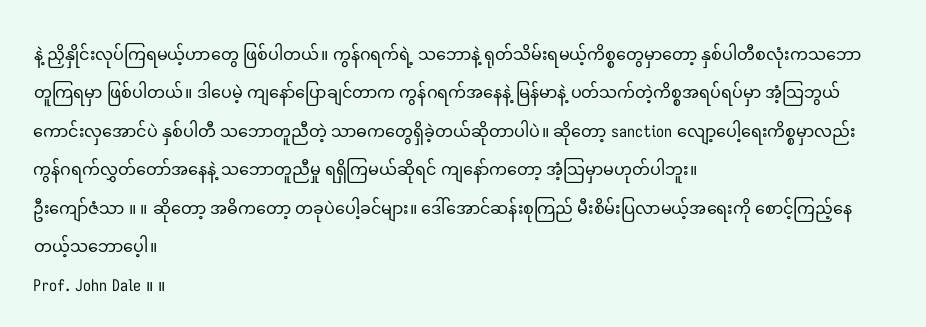နဲ့ ညှိနှိုင်းလုပ်ကြရမယ့်ဟာတွေ ဖြစ်ပါတယ်။ ကွန်ဂရက်ရဲ့ သဘောနဲ့ ရုတ်သိမ်းရမယ့်ကိစ္စတွေမှာတော့ နှစ်ပါတီစလုံးကသဘောတူကြရမှာ ဖြစ်ပါတယ်။ ဒါပေမဲ့ ကျနော်ပြောချင်တာက ကွန်ဂရက်အနေနဲ့ မြန်မာနဲ့ ပတ်သက်တဲ့ကိစ္စအရပ်ရပ်မှာ အံ့သြဘွယ်ကောင်းလှအောင်ပဲ နှစ်ပါတီ သဘောတူညီတဲ့ သာဓကတွေရှိခဲ့တယ်ဆိုတာပါပဲ။ ဆိုတော့ sanction လျော့ပေါ့ရေးကိစ္စမှာလည်း ကွန်ဂရက်လွှတ်တော်အနေနဲ့ သဘောတူညီမှု ရရှိကြမယ်ဆိုရင် ကျနော်ကတော့ အံ့သြမှာမဟုတ်ပါဘူး။
ဦးကျော်ဇံသာ ။ ။ ဆိုတော့ အဓိကတော့ တခုပဲပေါ့ခင်များ။ ဒေါ်အောင်ဆန်းစုကြည် မီးစိမ်းပြလာမယ့်အရေးကို စောင့်ကြည့်နေတယ့်သဘောပေ့ါ။
Prof. John Dale ။ ။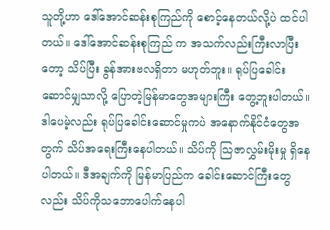သူတို့ဟာ ဒေါ်အောင်ဆန်းစုကြည်ကို စောင့်နေတယ်လို့ပဲ ထင်ပါတယ်။ ဒေါ်အောင်ဆန်းစုကြည် က အသက်လည်းကြီးလာပြီးတော့ သိပ်ပြီး ခွန်အားဗလရှိတာ မဟုတ်ဘူး။ ရုပ်ပြခေါင်းဆောင်မျှသာလို့ ပြောတဲ့မြန်မာတွေအများကြီး တွေ့ဘူးပါတယ်။ ဒါပေမဲ့လည်း ရုပ်ပြခေါင်းဆောင်မှုကပဲ အနောက်နိုင်ငံတွေအတွက် သိပ်အရေးကြီးနေပါတယ်။ သိပ်ကို သြဇာလွှမ်းမိုးမှု ရှိနေပါတယ်။ ဒီအချက်ကို မြန်မာပြည်က ခေါင်းဆောင်ကြီးတွေလည်း သိပ်ကိုသဘောပေါက်နေပါ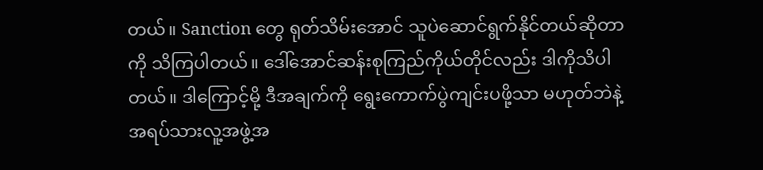တယ်။ Sanction တွေ ရုတ်သိမ်းအောင် သူပဲဆောင်ရွက်နိုင်တယ်ဆိုတာကို သိကြပါတယ်။ ဒေါ်အောင်ဆန်းစုကြည်ကိုယ်တိုင်လည်း ဒါကိုသိပါတယ်။ ဒါကြောင့်မို့ ဒီအချက်ကို ရွေးကောက်ပွဲကျင်းပဖို့သာ မဟုတ်ဘဲနဲ့ အရပ်သားလူ့အဖွဲ့အ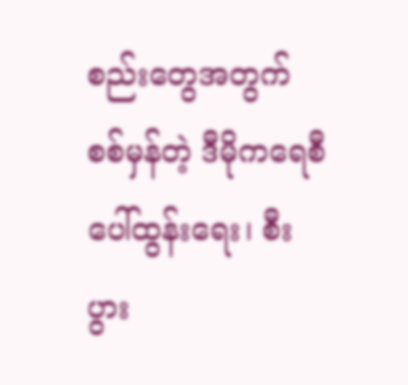စည်းတွေအတွက် စစ်မှန်တဲ့ ဒီမိုကရေစီ ပေါ်ထွန်းရေး၊ စီးပွား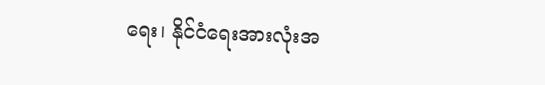ရေး၊ နိုင်ငံရေးအားလုံးအ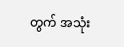တွက် အသုံး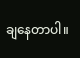ချနေတာပါ။